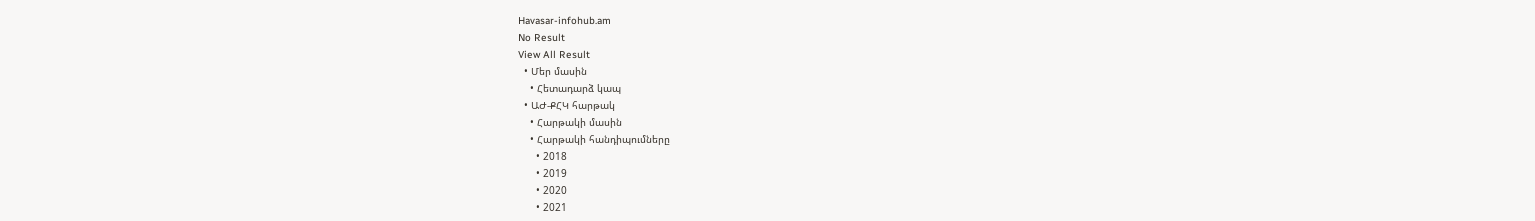Havasar-infohub.am
No Result
View All Result
  • Մեր մասին
    • Հետադարձ կապ
  • ԱԺ-ՔՀԿ հարթակ
    • Հարթակի մասին
    • Հարթակի հանդիպումները
      • 2018
      • 2019
      • 2020
      • 2021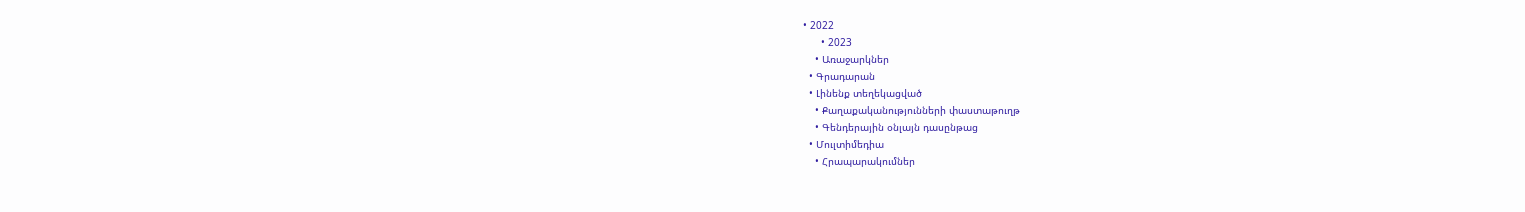• 2022
      • 2023
    • Առաջարկներ
  • Գրադարան
  • Լինենք տեղեկացված
    • Քաղաքականությունների փաստաթուղթ
    • Գենդերային օնլայն դասընթաց
  • Մուլտիմեդիա
    • Հրապարակումներ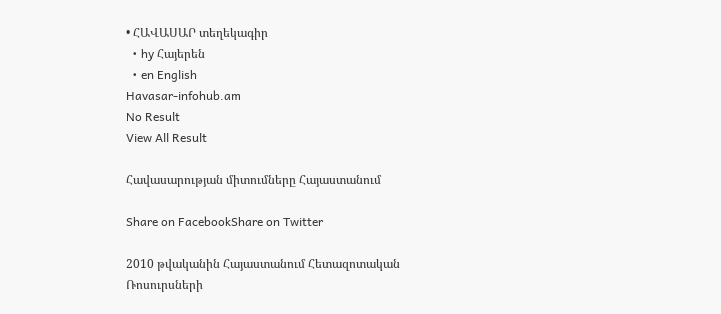• ՀԱՎԱՍԱՐ տեղեկագիր
  • hy Հայերեն
  • en English
Havasar-infohub.am
No Result
View All Result

Հավասարության միտումները Հայաստանում

Share on FacebookShare on Twitter

2010 թվականին Հայաստանում Հետազոտական Ռոսուրսների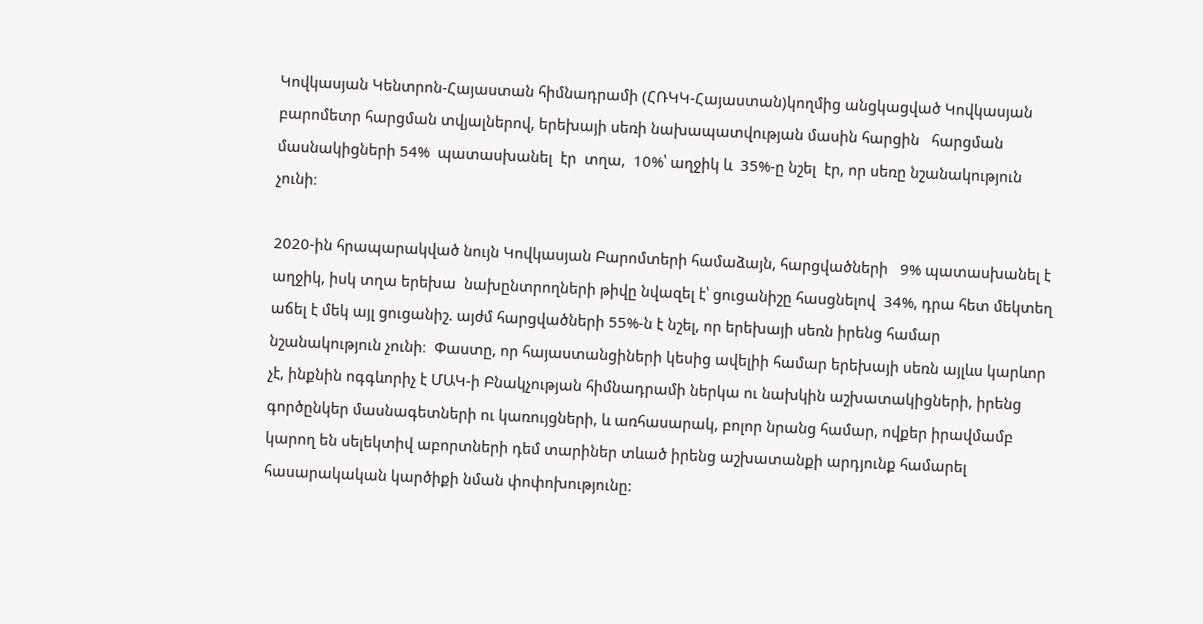Կովկասյան Կենտրոն-Հայաստան հիմնադրամի (ՀՌԿԿ-Հայաստան)կողմից անցկացված Կովկասյան բարոմետր հարցման տվյալներով, երեխայի սեռի նախապատվության մասին հարցին   հարցման մասնակիցների 54%  պատասխանել  էր  տղա,  10%՝ աղջիկ և  35%-ը նշել  էր, որ սեռը նշանակություն չունի։

2020-ին հրապարակված նույն Կովկասյան Բարոմտերի համաձայն, հարցվածների   9% պատասխանել է աղջիկ, իսկ տղա երեխա  նախընտրողների թիվը նվազել է՝ ցուցանիշը հասցնելով  34%, դրա հետ մեկտեղ աճել է մեկ այլ ցուցանիշ. այժմ հարցվածների 55%-ն է նշել, որ երեխայի սեռն իրենց համար նշանակություն չունի։  Փաստը, որ հայաստանցիների կեսից ավելիի համար երեխայի սեռն այլևս կարևոր չէ, ինքնին ոգգևորիչ է ՄԱԿ-ի Բնակչության հիմնադրամի ներկա ու նախկին աշխատակիցների, իրենց գործընկեր մասնագետների ու կառույցների, և առհասարակ, բոլոր նրանց համար, ովքեր իրավմամբ կարող են սելեկտիվ աբորտների դեմ տարիներ տևած իրենց աշխատանքի արդյունք համարել հասարակական կարծիքի նման փոփոխությունը: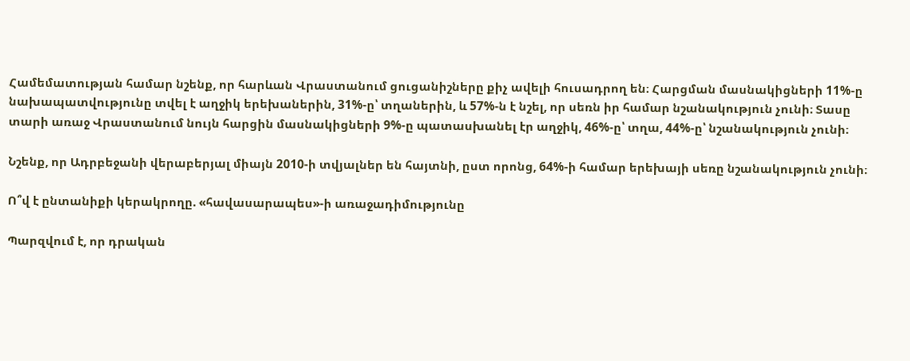Համեմատության համար նշենք, որ հարևան Վրաստանում ցուցանիշները քիչ ավելի հուսադրող են։ Հարցման մասնակիցների 11%-ը նախապատվությունը տվել է աղջիկ երեխաներին, 31%-ը՝ տղաներին, և 57%-ն է նշել, որ սեռն իր համար նշանակություն չունի։ Տասը տարի առաջ Վրաստանում նույն հարցին մասնակիցների 9%-ը պատասխանել էր աղջիկ, 46%-ը՝ տղա, 44%-ը՝ նշանակություն չունի։

Նշենք, որ Ադրբեջանի վերաբերյալ միայն 2010-ի տվյալներ են հայտնի, ըստ որոնց, 64%-ի համար երեխայի սեռը նշանակություն չունի։

Ո՞վ է ընտանիքի կերակրողը. «հավասարապես»-ի առաջադիմությունը

Պարզվում է, որ դրական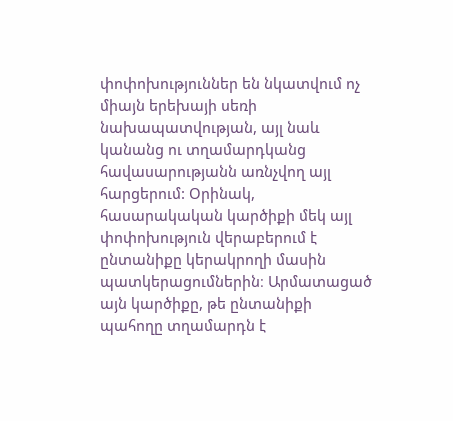փոփոխություններ են նկատվում ոչ միայն երեխայի սեռի նախապատվության, այլ նաև կանանց ու տղամարդկանց հավասարությանն առնչվող այլ հարցերում: Օրինակ, հասարակական կարծիքի մեկ այլ փոփոխություն վերաբերում է ընտանիքը կերակրողի մասին պատկերացումներին։ Արմատացած այն կարծիքը, թե ընտանիքի պահողը տղամարդն է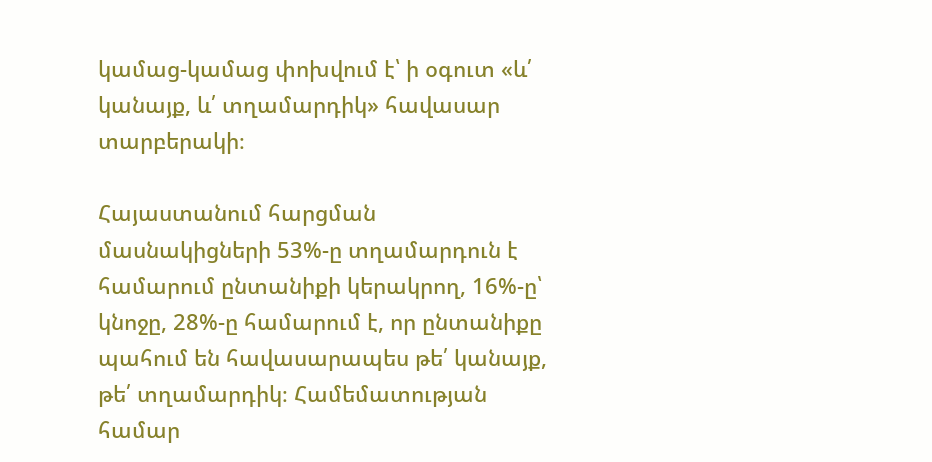կամաց-կամաց փոխվում է՝ ի օգուտ «և՛ կանայք, և՛ տղամարդիկ» հավասար տարբերակի։

Հայաստանում հարցման մասնակիցների 53%-ը տղամարդուն է համարում ընտանիքի կերակրող, 16%-ը՝ կնոջը, 28%-ը համարում է, որ ընտանիքը պահում են հավասարապես թե՛ կանայք, թե՛ տղամարդիկ։ Համեմատության համար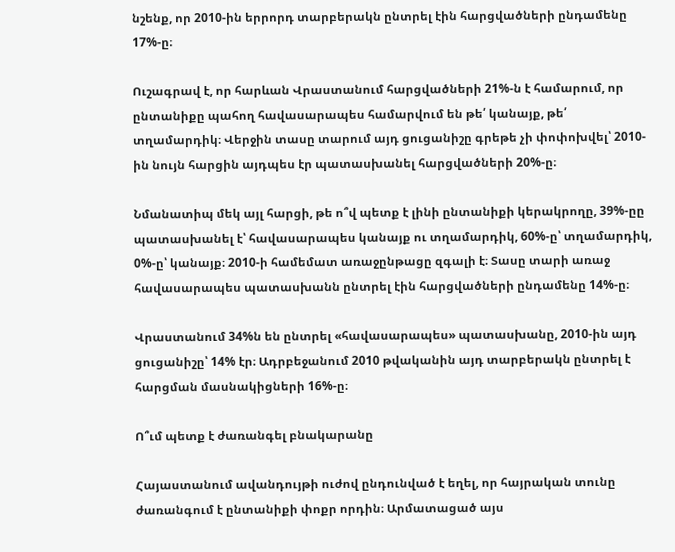նշենք, որ 2010-ին երրորդ տարբերակն ընտրել էին հարցվածների ընդամենը 17%-ը։

Ուշագրավ է, որ հարևան Վրաստանում հարցվածների 21%-ն է համարում, որ ընտանիքը պահող հավասարապես համարվում են թե՛ կանայք, թե՛ տղամարդիկ։ Վերջին տասը տարում այդ ցուցանիշը գրեթե չի փոփոխվել՝ 2010-ին նույն հարցին այդպես էր պատասխանել հարցվածների 20%-ը։

Նմանատիպ մեկ այլ հարցի, թե ո՞վ պետք է լինի ընտանիքի կերակրողը, 39%-ըը պատասխանել է՝ հավասարապես կանայք ու տղամարդիկ, 60%-ը՝ տղամարդիկ, 0%-ը՝ կանայք։ 2010-ի համեմատ առաջընթացը զգալի է։ Տասը տարի առաջ հավասարապես պատասխանն ընտրել էին հարցվածների ընդամենը 14%-ը։

Վրաստանում 34%ն են ընտրել «հավասարապես» պատասխանը, 2010-ին այդ ցուցանիշը՝ 14% էր։ Ադրբեջանում 2010 թվականին այդ տարբերակն ընտրել է հարցման մասնակիցների 16%-ը։

Ո՞ւմ պետք է ժառանգել բնակարանը

Հայաստանում ավանդույթի ուժով ընդունված է եղել, որ հայրական տունը ժառանգում է ընտանիքի փոքր որդին։ Արմատացած այս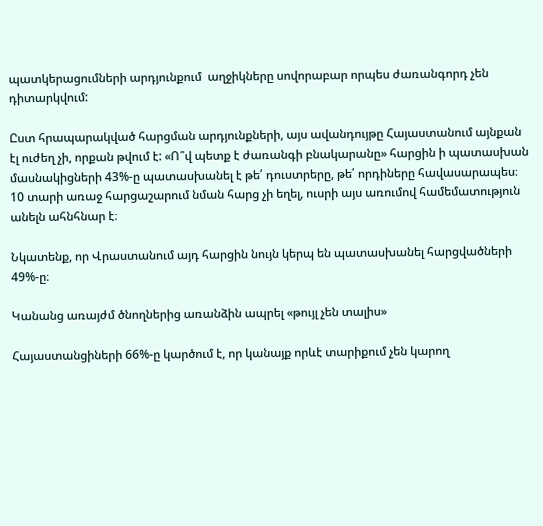պատկերացումների արդյունքում  աղջիկները սովորաբար որպես ժառանգորդ չեն դիտարկվում:

Ըստ հրապարակված հարցման արդյունքների, այս ավանդույթը Հայաստանում այնքան էլ ուժեղ չի, որքան թվում է: «Ո՞վ պետք է ժառանգի բնակարանը» հարցին ի պատասխան մասնակիցների 43%-ը պատասխանել է թե՛ դուստրերը, թե՛ որդիները հավասարապես։ 10 տարի առաջ հարցաշարում նման հարց չի եղել, ուսրի այս առումով համեմատություն անելն ահնհնար է։

Նկատենք, որ Վրաստանում այդ հարցին նույն կերպ են պատասխանել հարցվածների 49%-ը։

Կանանց առայժմ ծնողներից առանձին ապրել «թույլ չեն տալիս»

Հայաստանցիների 66%-ը կարծում է, որ կանայք որևէ տարիքում չեն կարող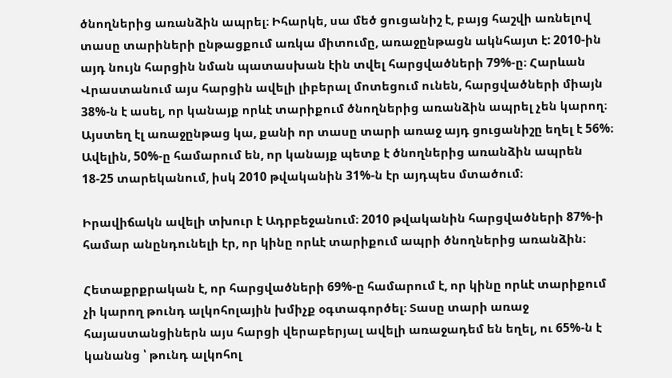ծնողներից առանձին ապրել։ Իհարկե, սա մեծ ցուցանիշ է, բայց հաշվի առնելով տասը տարիների ընթացքում առկա միտումը, առաջընթացն ակնհայտ է: 2010-ին այդ նույն հարցին նման պատասխան էին տվել հարցվածների 79%-ը։ Հարևան Վրաստանում այս հարցին ավելի լիբերալ մոտեցում ունեն, հարցվածների միայն 38%-ն է ասել, որ կանայք որևէ տարիքում ծնողներից առանձին ապրել չեն կարող։ Այստեղ էլ առաջընթաց կա, քանի որ տասը տարի առաջ այդ ցուցանիշը եղել է 56%։ Ավելին, 50%-ը համարում են, որ կանայք պետք է ծնողներից առանձին ապրեն 18-25 տարեկանում, իսկ 2010 թվականին 31%-ն էր այդպես մտածում։

Իրավիճակն ավելի տխուր է Ադրբեջանում։ 2010 թվականին հարցվածների 87%-ի համար անընդունելի էր, որ կինը որևէ տարիքում ապրի ծնողներից առանձին։

Հետաքրքրական է, որ հարցվածների 69%-ը համարում է, որ կինը որևէ տարիքում չի կարող թունդ ալկոհոլային խմիչք օգտագործել։ Տասը տարի առաջ հայաստանցիներն այս հարցի վերաբերյալ ավելի առաջադեմ են եղել, ու 65%-ն է կանանց ՝ թունդ ալկոհոլ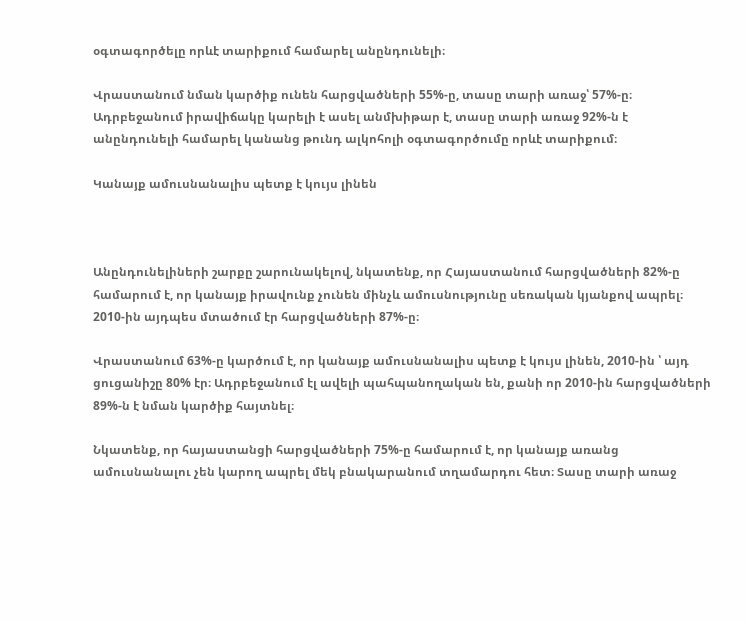օգտագործելը որևէ տարիքում համարել անընդունելի։

Վրաստանում նման կարծիք ունեն հարցվածների 55%-ը, տասը տարի առաջ՝ 57%-ը։ Ադրբեջանում իրավիճակը կարելի է ասել անմխիթար է, տասը տարի առաջ 92%-ն է անընդունելի համարել կանանց թունդ ալկոհոլի օգտագործումը որևէ տարիքում։

Կանայք ամուսնանալիս պետք է կույս լինեն



Անընդունելիների շարքը շարունակելով, նկատենք, որ Հայաստանում հարցվածների 82%-ը համարում է, որ կանայք իրավունք չունեն մինչև ամուսնությունը սեռական կյանքով ապրել։ 2010-ին այդպես մտածում էր հարցվածների 87%-ը։

Վրաստանում 63%-ը կարծում է, որ կանայք ամուսնանալիս պետք է կույս լինեն, 2010-ին ՝ այդ ցուցանիշը 80% էր։ Ադրբեջանում էլ ավելի պահպանողական են, քանի որ 2010-ին հարցվածների 89%-ն է նման կարծիք հայտնել։

Նկատենք, որ հայաստանցի հարցվածների 75%-ը համարում է, որ կանայք առանց ամուսնանալու չեն կարող ապրել մեկ բնակարանում տղամարդու հետ։ Տասը տարի առաջ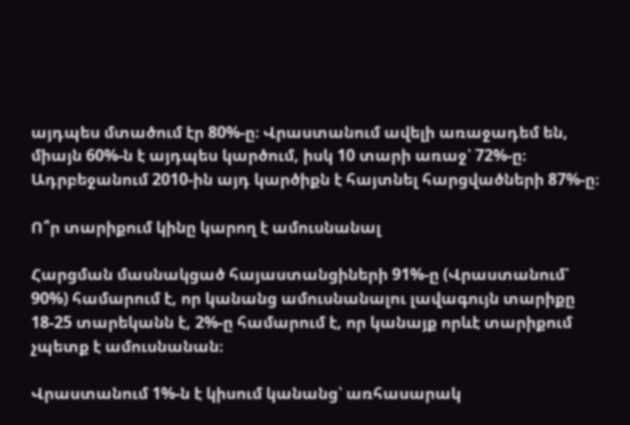այդպես մտածում էր 80%-ը։ Վրաստանում ավելի առաջադեմ են, միայն 60%-ն է այդպես կարծում, իսկ 10 տարի առաջ՝ 72%-ը։ Ադրբեջանում 2010-ին այդ կարծիքն է հայտնել հարցվածների 87%-ը։

Ո՞ր տարիքում կինը կարող է ամուսնանալ

Հարցման մասնակցած հայաստանցիների 91%-ը (Վրաստանում՝ 90%) համարում է, որ կանանց ամուսնանալու լավագույն տարիքը 18-25 տարեկանն է, 2%-ը համարում է, որ կանայք որևէ տարիքում չպետք է ամուսնանան։

Վրաստանում 1%-ն է կիսում կանանց՝ առհասարակ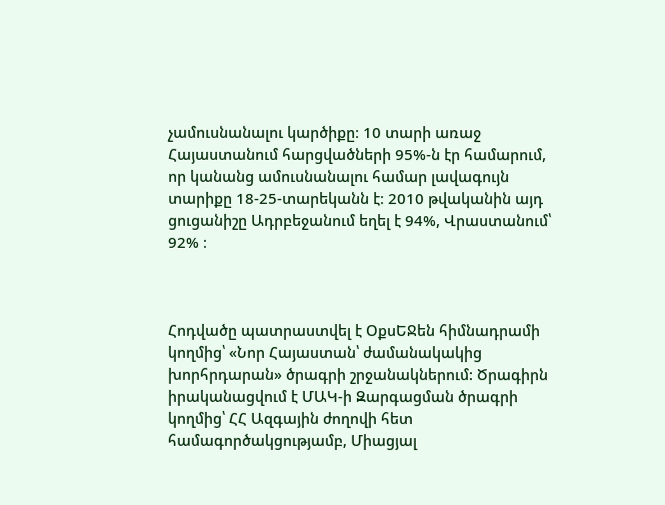չամուսնանալու կարծիքը։ 10 տարի առաջ Հայաստանում հարցվածների 95%-ն էր համարում, որ կանանց ամուսնանալու համար լավագույն տարիքը 18-25-տարեկանն է։ 2010 թվականին այդ ցուցանիշը Ադրբեջանում եղել է 94%, Վրաստանում՝ 92% ։



Հոդվածը պատրաստվել է ՕքսԵՋեն հիմնադրամի կողմից՝ «Նոր Հայաստան՝ ժամանակակից խորհրդարան» ծրագրի շրջանակներում: Ծրագիրն իրականացվում է ՄԱԿ-ի Զարգացման ծրագրի կողմից՝ ՀՀ Ազգային ժողովի հետ համագործակցությամբ, Միացյալ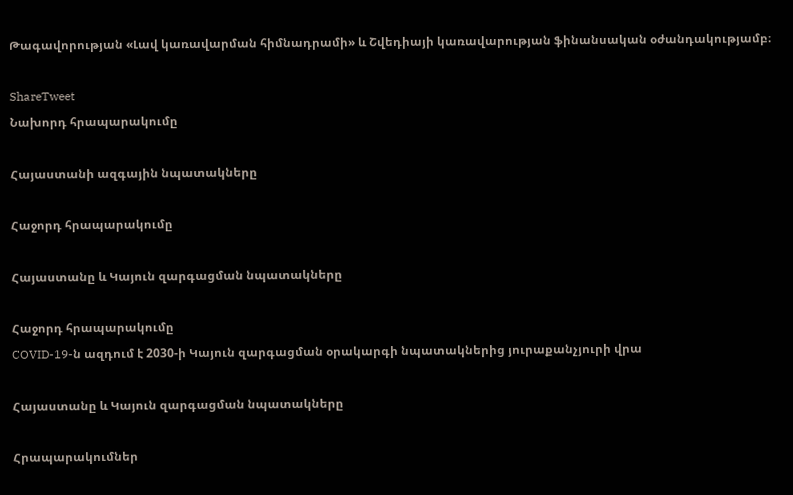Թագավորության «Լավ կառավարման հիմնադրամի» և Շվեդիայի կառավարության ֆինանսական օժանդակությամբ։

ShareTweet
Նախորդ հրապարակումը

Հայաստանի ազգային նպատակները

Հաջորդ հրապարակումը

Հայաստանը և Կայուն զարգացման նպատակները

Հաջորդ հրապարակումը
COVID-19-ն ազդում է 2030-ի Կայուն զարգացման օրակարգի նպատակներից յուրաքանչյուրի վրա

Հայաստանը և Կայուն զարգացման նպատակները

Հրապարակումներ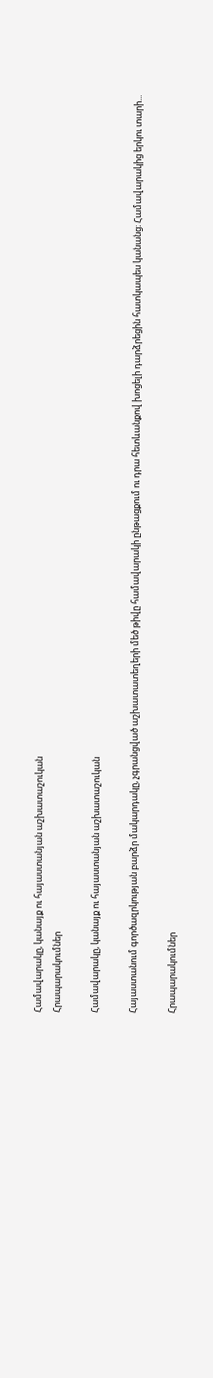Համավարակը, կանայք ու հայաստանյան աշխատաշուկան
Հրապարակումներ

Համավարակը, կանայք ու հայաստանյան աշխատաշուկան

Հայաստանում գործազրկության բարձր մակարդակը, չգրանցված աշխատատեղերի մեծ թիվը համավարակի ընթացքում ու դրա հետևանքով խոցելի դարձրեցին հատկապես կանանց։ Համավարակից երկու տարի...

Հրապարակումներ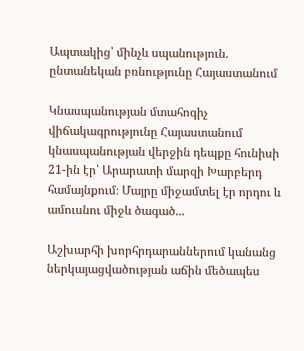Ապտակից՝ մինչև սպանություն. ընտանեկան բռնությունը Հայաստանում

Կնասպանության մտահոգիչ վիճակագրությունը Հայաստանում կնասպանության վերջին դեպքը հունիսի 21-ին էր՝ Արարատի մարզի Խարբերդ համայնքում։ Մայրը միջամտել էր որդու և ամուսնու միջև ծագած...

Աշխարհի խորհրդարաններում կանանց ներկայացվածության աճին մեծապես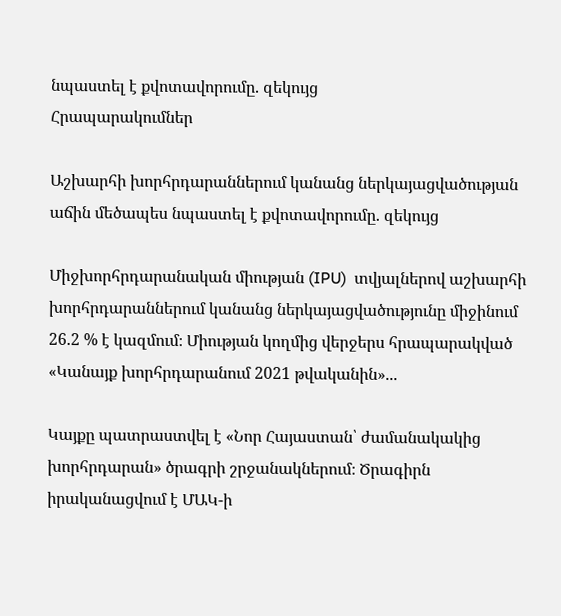նպաստել է քվոտավորումը. զեկույց
Հրապարակումներ

Աշխարհի խորհրդարաններում կանանց ներկայացվածության աճին մեծապես նպաստել է քվոտավորումը. զեկույց

Միջխորհրդարանական միության (IPU)  տվյալներով աշխարհի խորհրդարաններում կանանց ներկայացվածությունը միջինում 26.2 % է կազմում։ Միության կողմից վերջերս հրապարակված «Կանայք խորհրդարանում 2021 թվականին»...

Կայքը պատրաստվել է «Նոր Հայաստան՝ ժամանակակից խորհրդարան» ծրագրի շրջանակներում։ Ծրագիրն իրականացվում է ՄԱԿ-ի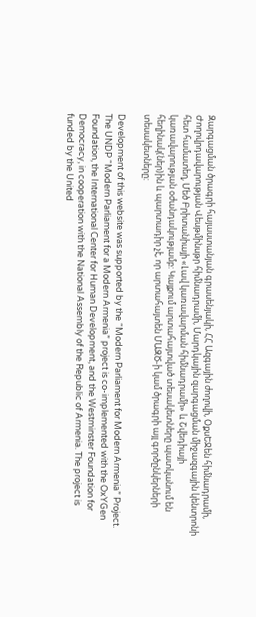Զարգացման ծրագրի հայաստանյան գրասենյակի, ՀՀ Ազգային ժողովի, ՕքսԵՋեն հիմնադրամի, Ժողովրդավարության Վեսթմինսթր հիմնադրամի, Մարդկային զարգացման միջազգային կենտրոնի հետ համատեղ, Մեծ Բրիտանիայի «Լավ կառավարման հիմնադրամի» և Շվեդիայի կառավարության օժանդակությամբ: Կայքում արտահայտված տեսակետները պատկանում են հեղինակ(ներ)ին և պարտադիր չէ, որ արտահայտեն ՄԱԶԾ-ի կամ ծրագրի այլ գործընկերների տեսակետները:

Development of this website was supported by the “Modern Parliament for Modern Armenia” Project. The UNDP “Modern Parliament for a Modern Armenia” project is co-implemented with the OxYGen Foundation, the International Center for Human Development, and the Westminster Foundation for Democracy, in cooperation with the National Assembly of the Republic of Armenia. The project is funded by the United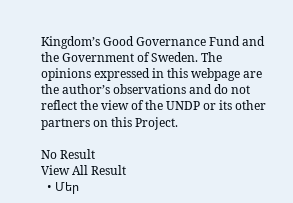Kingdom’s Good Governance Fund and the Government of Sweden. The opinions expressed in this webpage are the author’s observations and do not reflect the view of the UNDP or its other partners on this Project.

No Result
View All Result
  • Մեր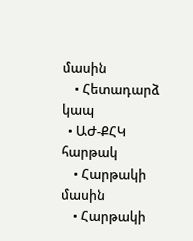մասին
    • Հետադարձ կապ
  • ԱԺ-ՔՀԿ հարթակ
    • Հարթակի մասին
    • Հարթակի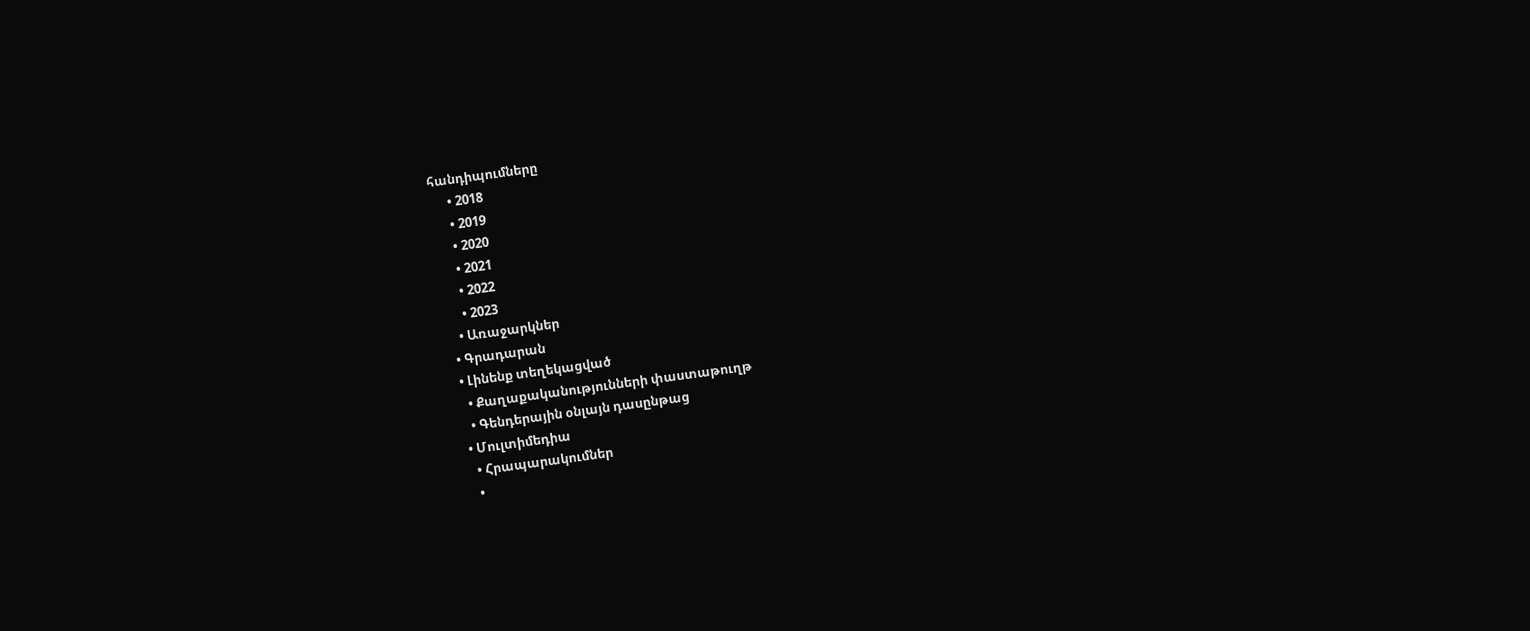հանդիպումները
      • 2018
      • 2019
      • 2020
      • 2021
      • 2022
      • 2023
    • Առաջարկներ
  • Գրադարան
  • Լինենք տեղեկացված
    • Քաղաքականությունների փաստաթուղթ
    • Գենդերային օնլայն դասընթաց
  • Մուլտիմեդիա
    • Հրապարակումներ
    •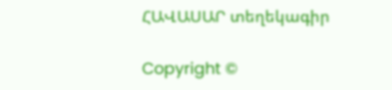ՀԱՎԱՍԱՐ տեղեկագիր

Copyright ©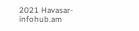2021 Havasar-infohub.am